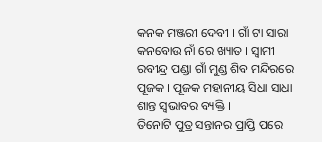କନକ ମଞ୍ଜରୀ ଦେବୀ । ଗାଁ ଟା ସାରା କନବୋଉ ନାଁ ରେ ଖ୍ୟାତ । ସ୍ୱାମୀ ରବୀନ୍ଦ୍ର ପଣ୍ଡା ଗାଁ ମୁଣ୍ଡ ଶିବ ମନ୍ଦିରରେ ପୂଜକ । ପୂଜକ ମହାନୀୟ ସିଧା ସାଧା ଶାନ୍ତ ସ୍ୱଭାବର ବ୍ୟକ୍ତି ।
ତିନୋଟି ପୁତ୍ର ସନ୍ତାନର ପ୍ରାପ୍ତି ପରେ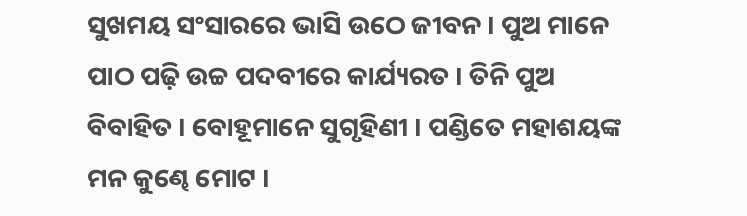ସୁଖମୟ ସଂସାରରେ ଭାସି ଉଠେ ଜୀବନ । ପୁଅ ମାନେ ପାଠ ପଢ଼ି ଉଚ୍ଚ ପଦବୀରେ କାର୍ଯ୍ୟରତ । ତିନି ପୁଅ ବିବାହିତ । ବୋହୂମାନେ ସୁଗୃହିଣୀ । ପଣ୍ଡିତେ ମହାଶୟଙ୍କ ମନ କୁଣ୍ଢେ ମୋଟ ।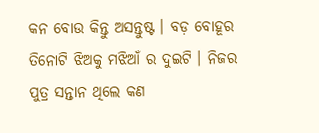କନ ବୋଉ କିନ୍ତୁ ଅସନ୍ତୁଷ୍ଟ । ବଡ଼ ବୋହୂର ତିନୋଟି ଝିଅକୁ ମଝିଆଁ ର ଦୁଇଟି । ନିଜର ପୁତ୍ର ସନ୍ତାନ ଥିଲେ କଣ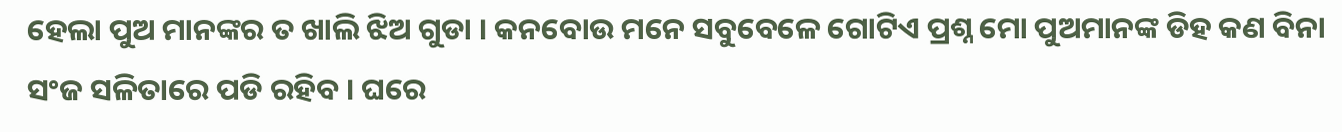ହେଲା ପୁଅ ମାନଙ୍କର ତ ଖାଲି ଝିଅ ଗୁଡା । କନବୋଉ ମନେ ସବୁବେଳେ ଗୋଟିଏ ପ୍ରଶ୍ନ ମୋ ପୁଅମାନଙ୍କ ଡିହ କଣ ବିନା ସଂଜ ସଳିତାରେ ପଡି ରହିବ । ଘରେ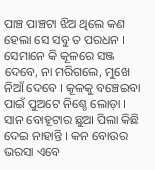ପାଞ୍ଚ ପାଞ୍ଚଟା ଝିଅ ଥିଲେ କଣ ହେଲା ସେ ସବୁ ତ ପରଧନ । ସେମାନେ କି କୂଳରେ ସଞ୍ଜ ଦେବେ, ନା ମରିଗଲେ, ମୁଖେ ନିଆଁ ଦେବେ । କୂଳକୁ ବଞ୍ଚେଇବା ପାଇଁ ପୁଅଟେ ନିଶ୍ଚେ ଲୋଡ଼ା ।
ସାନ ବୋହୂଟାର ଛୁଆ ପିଲା କିଛି ଦେଇ ନାହାନ୍ତି । କନ ବୋଉର ଭରସା ଏବେ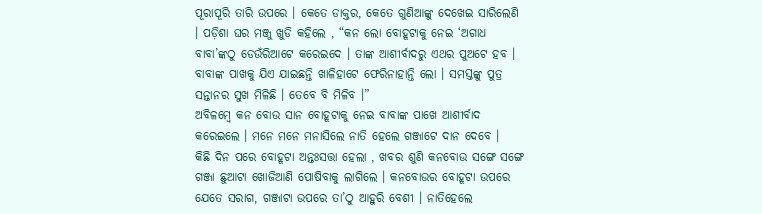ପୂରାପୂରି ତାରି ଉପରେ । କେତେ ଡାକ୍ତର, କେତେ ଗୁଣିଆଙ୍କୁ ଦେଖେଇ ସାରିଲେଣି । ପଡ଼ିଶା ଘର ମଞ୍ଜୁ ଖୁଡି କହିଲେ , “କନ ଲୋ ବୋହୂଟାକୁ ନେଇ ‘ଅଗାଧ ବାବା’ଙ୍କଠୁ ଡେଉଁରିଆଟେ କରେଇଦେ । ତାଙ୍କ ଆଶୀର୍ବାଦରୁ ଏଥର ପୁଅଟେ ହବ । ବାବାଙ୍କ ପାଖକୁ ଯିଏ ଯାଇଛନ୍ତି ଖାଳିହାଟେ ଫେରିନାହାନ୍ତି ଲୋ । ସମସ୍ତଙ୍କୁ ପୁତ୍ର ସନ୍ତାନର ସୁଖ ମିଳିଛି । ତେବେ ବି ମିଳିବ ।”
ଅବିଳମ୍ବେ କନ ବୋଉ ସାନ ବୋହୂଟାକୁ ନେଇ ବାବାଙ୍କ ପାଖେ ଆଶୀର୍ବାଦ କରେଇଲେ । ମନେ ମନେ ମନାସିଲେ ନାତି ହେଲେ ଗଞ୍ଜାଟେ ଦାନ ଦେବେ ।
କିଛି ଦିନ ପରେ ବୋହୂଟା ଅନ୍ତଃସତ୍ତା ହେଲା , ଖବର ଶୁଣି କନବୋଉ ସଙ୍ଗେ ସଙ୍ଗେ ଗଞ୍ଜା ଛୁଆଟା ଖୋଜିଆଣି ପୋଷିବାକୁ ଲାଗିଲେ । କନବୋଉର ବୋହୂଟା ଉପରେ ଯେତେ ସରାଗ, ଗଞ୍ଜାଟା ଉପରେ ତା’ଠୁ ଆହୁରି ବେଶୀ । ନାତିହେଲେ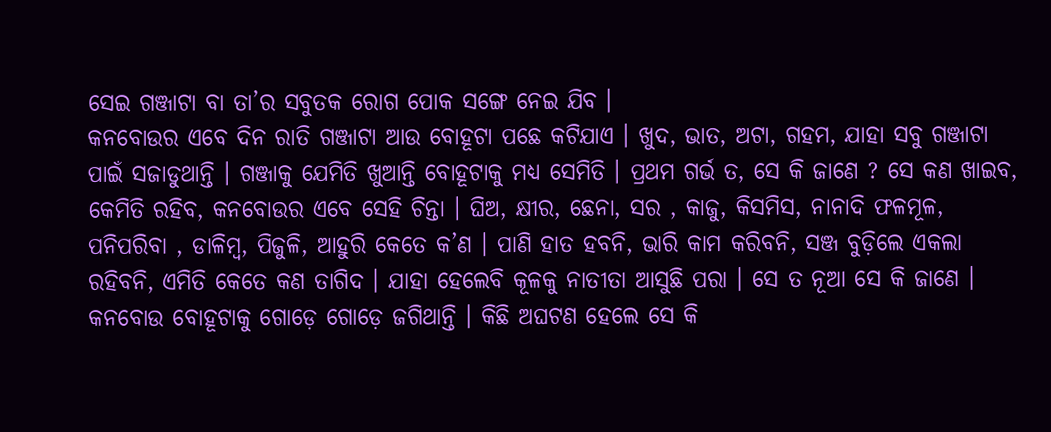ସେଇ ଗଞ୍ଜାଟା ବା ତା’ର ସବୁତକ ରୋଗ ପୋକ ସଙ୍ଗେ ନେଇ ଯିବ ।
କନବୋଉର ଏବେ ଦିନ ରାତି ଗଞ୍ଜାଟା ଆଉ ବୋହୂଟା ପଛେ କଟିଯାଏ । ଖୁଦ, ଭାତ, ଅଟା, ଗହମ, ଯାହା ସବୁ ଗଞ୍ଜାଟା ପାଇଁ ସଜାଡୁଥାନ୍ତି । ଗଞ୍ଜାକୁ ଯେମିତି ଖୁଆନ୍ତି ବୋହୂଟାକୁ ମଧ୍ୟ ସେମିତି । ପ୍ରଥମ ଗର୍ଭ ତ, ସେ କି ଜାଣେ ? ସେ କଣ ଖାଇବ, କେମିତି ରହିବ, କନବୋଉର ଏବେ ସେହି ଚିନ୍ତା । ଘିଅ, କ୍ଷୀର, ଛେନା, ସର , କାଜୁ, କିସମିସ, ନାନାଦି ଫଳମୂଳ, ପନିପରିବା , ଡାଳିମ୍ବ, ପିଜୁଳି, ଆହୁରି କେତେ କ’ଣ । ପାଣି ହାତ ହବନି, ଭାରି କାମ କରିବନି, ସଞ୍ଜ ବୁଡ଼ିଲେ ଏକଲା ରହିବନି, ଏମିତି କେତେ କଣ ତାଗିଦ । ଯାହା ହେଲେବି କୂଳକୁ ନାତୀତା ଆସୁଛି ପରା । ସେ ତ ନୂଆ ସେ କି ଜାଣେ । କନବୋଉ ବୋହୂଟାକୁ ଗୋଡ଼େ ଗୋଡ଼େ ଜଗିଥାନ୍ତି । କିଛି ଅଘଟଣ ହେଲେ ସେ କି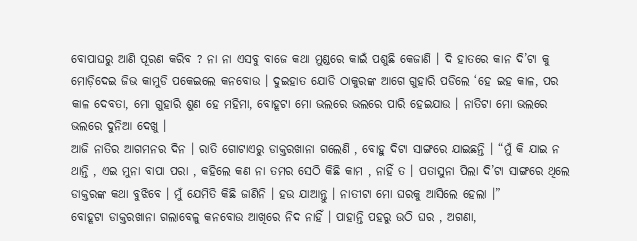ବୋପାଘରୁ ଆଣି ପୂରଣ କରିବ ? ନା ନା ଏସବୁ ବାଜେ କଥା ମୁଣ୍ଡରେ କାଇଁ ପଶୁଛି କେଜାଣି । ଦି ହାତରେ କାନ ଦି’ଟା କୁ ମୋଡ଼ିଦେଇ ଜିଭ କାମୁଡି ପକେଇଲେ କନବୋଉ । ଦୁଇହାତ ଯୋଡି ଠାକୁରଙ୍କ ଆଗେ ଗୁହାରି ପଡିଲେ ‘ହେ ଇହ କାଳ, ପର କାଳ ଦେବତା, ମୋ ଗୁହାରି ଶୁଣ ହେ ମହିମା, ବୋହୂଟା ମୋ ଭଲରେ ଭଲରେ ପାରି ହେଇଯାଉ । ନାତିଟା ମୋ ଭଲରେ ଭଲରେ ଦୁନିଆ ଦେଖୁ ।
ଆଜି ନାତିର ଆଗମନର ଦିନ । ରାତି ଗୋଟାଏରୁ ଡାକ୍ତରଖାନା ଗଲେଣି , ବୋହୁ ଦିଟା ସାଙ୍ଗରେ ଯାଇଛନ୍ତି । “ମୁଁ କି ଯାଇ ନ ଥାନ୍ତି , ଏଇ ମୁନା ବାପା ପରା , କହିଲେ କଣ ନା ତମର ସେଠି କିଛି କାମ , ନାହିଁ ତ । ପତାସୁନା ପିଲା ଦି’ଟା ସାଙ୍ଗରେ ଥିଲେ ଡାକ୍ତରଙ୍କ କଥା ବୁଝିବେ । ମୁଁ ଯେମିତି କିଛି ଜାଣିନି । ହଉ ଯାଆନ୍ତୁ । ନାତୀଟା ମୋ ଘରକୁ ଆସିଲେ ହେଲା ।”
ବୋହୂଟା ଡାକ୍ତରଖାନା ଗଲାବେଳୁ କନବୋଉ ଆଖିରେ ନିଦ ନାହିଁ । ପାହାନ୍ତି ପହରୁ ଉଠି ଘର , ଅଗଣା,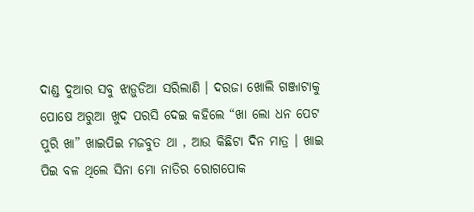ଦାଣ୍ଡ ଦୁଆର ସବୁ ଝାଡ଼ୁଡିଆ ସରିଲାଣି । ଦରଜା ଖୋଲି ଗଞ୍ଜାଟାକୁ ପୋଷେ ଅରୁଆ ଖୁଦ ପରସି ଦେଇ କହିଲେ “ଖା ଲୋ ଧନ ପେଟ ପୁରି ଖା” ଖାଇପିଇ ମଜବୁତ ଥା , ଆଉ କିଛିଟା ଦିନ ମାତ୍ର । ଖାଇ ପିଇ ବଳ ଥିଲେ ସିନା ମୋ ନାତିର ରୋଗପୋକ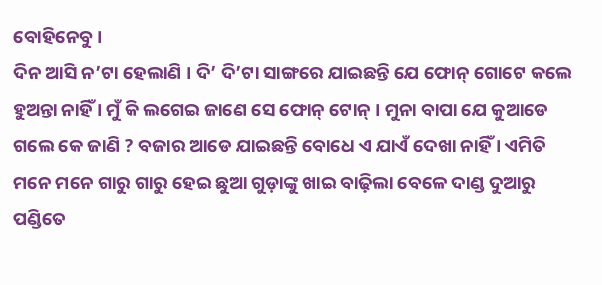ବୋହିନେବୁ ।
ଦିନ ଆସି ନ’ଟା ହେଲାଣି । ଦି’ ଦି’ଟା ସାଙ୍ଗରେ ଯାଇଛନ୍ତି ଯେ ଫୋନ୍ ଗୋଟେ କଲେ ହୁଅନ୍ତା ନାହିଁ । ମୁଁ କି ଲଗେଇ ଜାଣେ ସେ ଫୋନ୍ ଟୋନ୍ । ମୁନା ବାପା ଯେ କୁଆଡେ ଗଲେ କେ ଜାଣି ? ବଜାର ଆଡେ ଯାଇଛନ୍ତି ବୋଧେ ଏ ଯାଏଁ ଦେଖା ନାହିଁ । ଏମିତି ମନେ ମନେ ଗାରୁ ଗାରୁ ହେଇ ଛୁଆ ଗୁଡ଼ାଙ୍କୁ ଖାଇ ବାଢ଼ିଲା ବେଳେ ଦାଣ୍ଡ ଦୁଆରୁ ପଣ୍ଡିତେ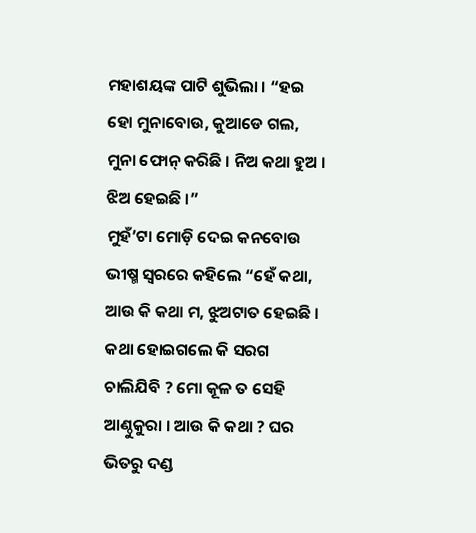ମହାଶୟଙ୍କ ପାଟି ଶୁଭିଲା । “ହଇ ହୋ ମୁନାବୋଉ, କୁଆଡେ ଗଲ, ମୁନା ଫୋନ୍ କରିଛି । ନିଅ କଥା ହୁଅ । ଝିଅ ହେଇଛି ।”
ମୁହଁ’ଟା ମୋଡ଼ି ଦେଇ କନବୋଉ ଭୀଷ୍ମ ସ୍ୱରରେ କହିଲେ “ହେଁ କଥା, ଆଉ କି କଥା ମ, ଝୁଅଟାତ ହେଇଛି । କଥା ହୋଇଗଲେ କି ସରଗ ଚାଲିଯିବି ? ମୋ କୂଳ ତ ସେହି ଆଣ୍ଠୁକୁରା । ଆଉ କି କଥା ? ଘର ଭିତରୁ ଦଣ୍ଡ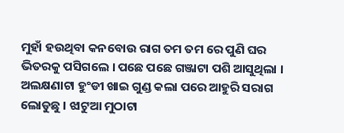ମୁହାଁ ହଉଥିବା କନବୋଉ ରାଗ ତମ ତମ ରେ ପୁଣି ଘର ଭିତରକୁ ପସିଗଲେ । ପଛେ ପଛେ ଗଞ୍ଜାଟା ପଶି ଆସୁଥିଲା । ଅଲକ୍ଷଣାଟା ହୁଂଡୀ ଖାଇ ଗୁଣ୍ଡ କଲା ପରେ ଆହୁରି ସରାଗ ଲୋଡୁଛୁ । ଝାଟୁଆ ମୁଠାଟା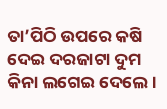ତା’ପିଠି ଉପରେ କଷି ଦେଇ ଦରଜାଟା ଦୁମ କିନା ଲଗେଇ ଦେଲେ ।